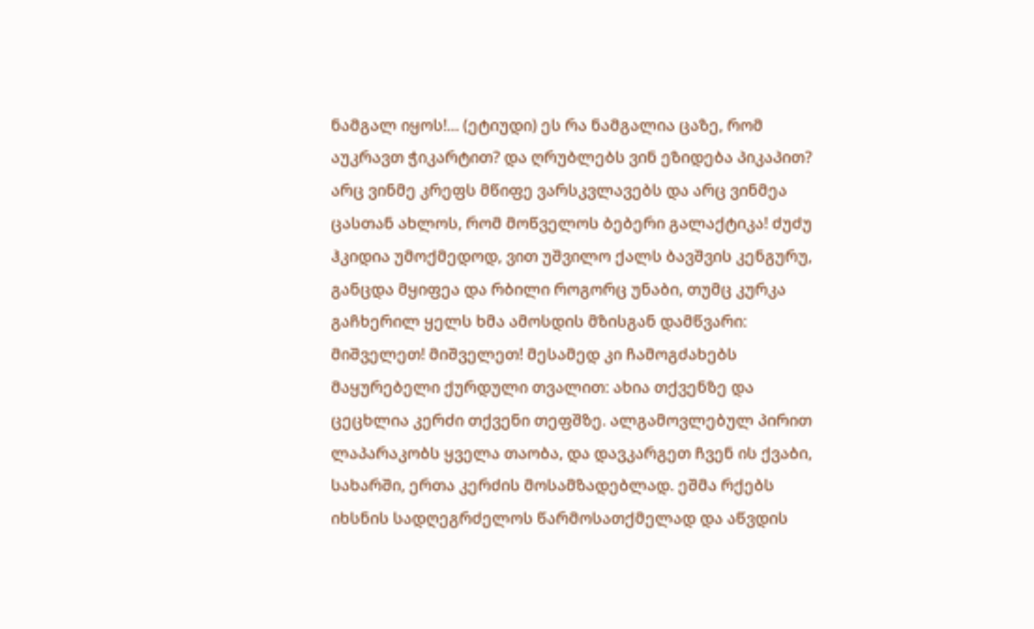ნამგალ იყოს!... (ეტიუდი) ეს რა ნამგალია ცაზე, რომ აუკრავთ ჭიკარტით? და ღრუბლებს ვინ ეზიდება პიკაპით? არც ვინმე კრეფს მწიფე ვარსკვლავებს და არც ვინმეა ცასთან ახლოს, რომ მოწველოს ბებერი გალაქტიკა! ძუძუ ჰკიდია უმოქმედოდ, ვით უშვილო ქალს ბავშვის კენგურუ, განცდა მყიფეა და რბილი როგორც უნაბი, თუმც კურკა გაჩხერილ ყელს ხმა ამოსდის მზისგან დამწვარი: მიშველეთ! მიშველეთ! მესამედ კი ჩამოგძახებს მაყურებელი ქურდული თვალით: ახია თქვენზე და ცეცხლია კერძი თქვენი თეფშზე. ალგამოვლებულ პირით ლაპარაკობს ყველა თაობა, და დავკარგეთ ჩვენ ის ქვაბი, სახარში, ერთა კერძის მოსამზადებლად. ეშმა რქებს იხსნის სადღეგრძელოს წარმოსათქმელად და აწვდის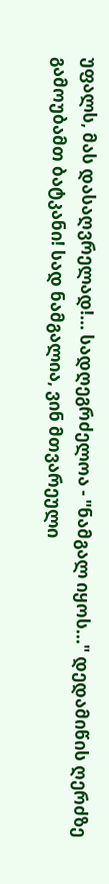უფალს, მას დასაღვრელად!... სადღეგრძელოა - "ნამგალ იყოს..." დედამიწის ღერძზე გამოუბამთ ბატკანი! სად ნამგალია, ვინ მთვარეული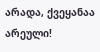არადა, ქვეყანაა არეული!